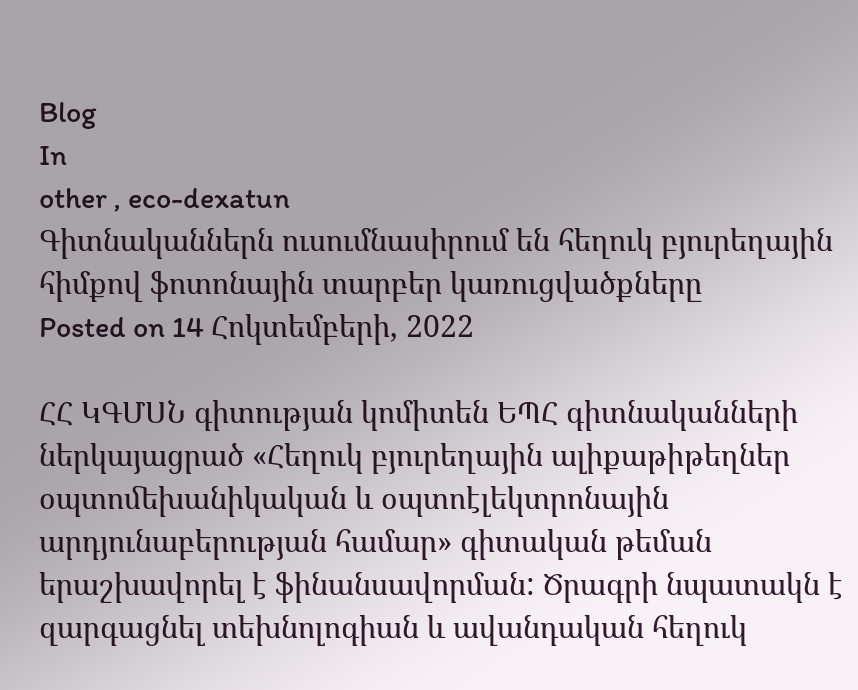Blog
In
other , eco-dexatun
Գիտնականներն ուսումնասիրում են հեղուկ բյուրեղային հիմքով ֆոտոնային տարբեր կառուցվածքները
Posted on 14 Հոկտեմբերի, 2022

ՀՀ ԿԳՄՍՆ գիտության կոմիտեն ԵՊՀ գիտնականների ներկայացրած «Հեղուկ բյուրեղային ալիքաթիթեղներ օպտոﬔխանիկական և օպտոէլեկտրոնային արդյունաբերության համար» գիտական թեման երաշխավորել է ֆինանսավորման: Ծրագրի նպատակն է զարգացնել տեխնոլոգիան և ավանդական հեղուկ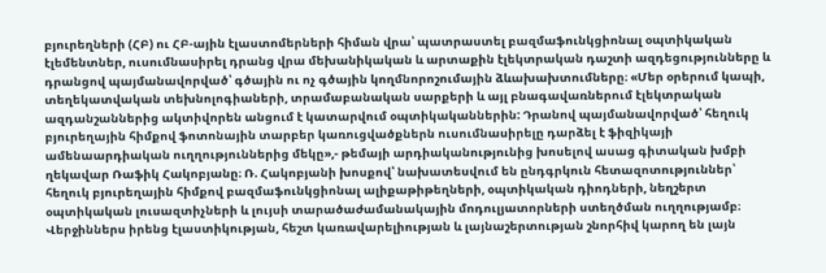բյուրեղների (ՀԲ) ու ՀԲ-ային էլաստոմերների հիման վրա՝ պատրաստել բազմաֆունկցիոնալ օպտիկական էլեմենտներ, ուսումնասիրել դրանց վրա մեխանիկական և արտաքին էլեկտրական դաշտի ազդեցությունները և դրանցով պայմանավորված՝ գծային ու ոչ գծային կողմնորոշումային ձևախախտումները։ «Մեր օրերում կապի, տեղեկատվական տեխնոլոգիաների, տրամաբանական սարքերի և այլ բնագավառներում էլեկտրական ազդանշաններից ակտիվորեն անցում է կատարվում օպտիկականներին: Դրանով պայմանավորված՝ հեղուկ բյուրեղային հիմքով ֆոտոնային տարբեր կառուցվածքներն ուսումնասիրելը դարձել է ֆիզիկայի ամենաարդիական ուղղություններից մեկը»,- թեմայի արդիականությունից խոսելով ասաց գիտական խմբի ղեկավար Ռաֆիկ Հակոբյանը։ Ռ. Հակոբյանի խոսքով՝ նախատեսվում են ընդգրկուն հետազոտություններ՝ հեղուկ բյուրեղային հիմքով բազմաֆունկցիոնալ ալիքաթիթեղների, օպտիկական դիոդների, նեղշերտ օպտիկական լուսազտիչների և լույսի տարածաժամանակային մոդուլյատորների ստեղծման ուղղությամբ։ Վերջիններս իրենց էլաստիկության, հեշտ կառավարելիության և լայնաշերտության շնորհիվ կարող են լայն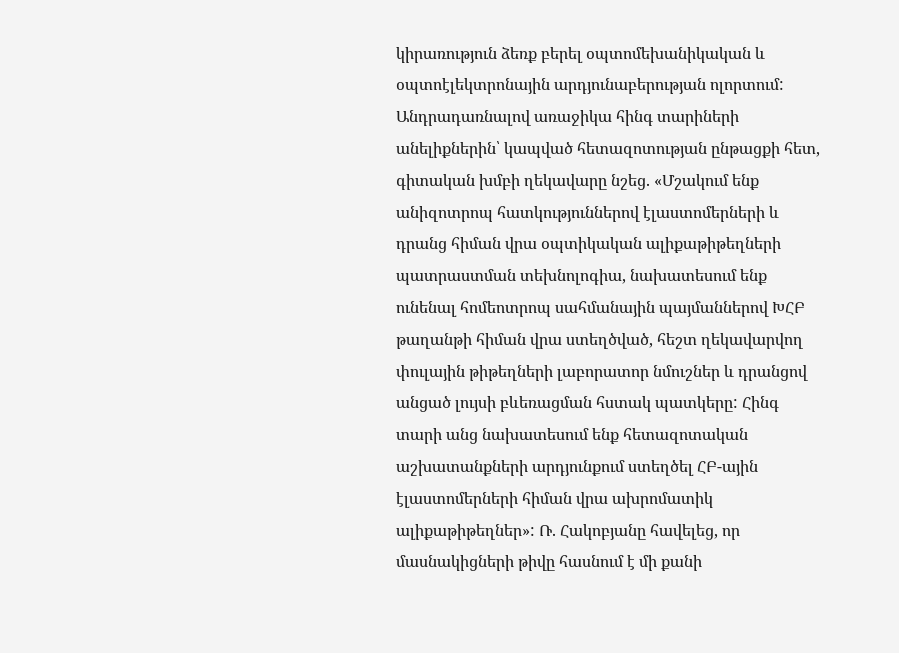կիրառություն ձեռք բերել օպտոմեխանիկական և օպտոէլեկտրոնային արդյունաբերության ոլորտում: Անդրադառնալով առաջիկա հինգ տարիների անելիքներին՝ կապված հետազոտության ընթացքի հետ, գիտական խմբի ղեկավարը նշեց. «Մշակում ենք անիզոտրոպ հատկություններով էլաստոմերների և դրանց հիման վրա օպտիկական ալիքաթիթեղների պատրաստման տեխնոլոգիա, նախատեսում ենք ունենալ հոմեոտրոպ սահմանային պայմաններով ԽՀԲ թաղանթի հիման վրա ստեղծված, հեշտ ղեկավարվող փուլային թիթեղների լաբորատոր նմուշներ և դրանցով անցած լույսի բևեռացման հստակ պատկերը: Հինգ տարի անց նախատեսում ենք հետազոտական աշխատանքների արդյունքում ստեղծել ՀԲ-ային էլաստոմերների հիման վրա ախրոմատիկ ալիքաթիթեղներ»: Ռ. Հակոբյանը հավելեց, որ մասնակիցների թիվը հասնում է մի քանի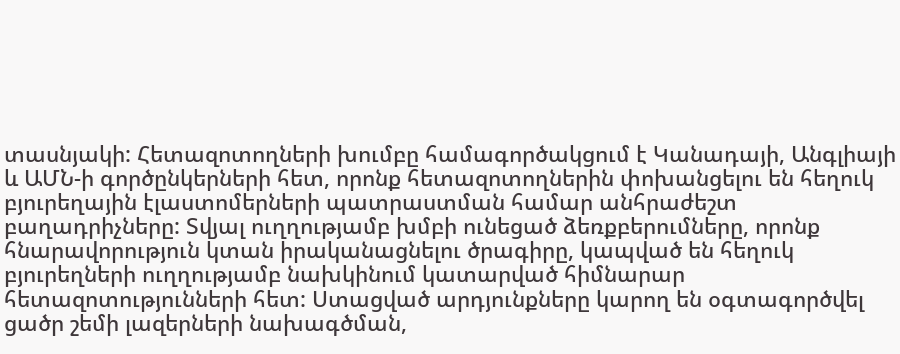տասնյակի: Հետազոտողների խումբը համագործակցում է Կանադայի, Անգլիայի և ԱՄՆ-ի գործընկերների հետ, որոնք հետազոտողներին փոխանցելու են հեղուկ բյուրեղային էլաստոմերների պատրաստման համար անհրաժեշտ բաղադրիչները: Տվյալ ուղղությամբ խմբի ունեցած ձեռքբերումները, որոնք հնարավորություն կտան իրականացնելու ծրագիրը, կապված են հեղուկ բյուրեղների ուղղությամբ նախկինում կատարված հիմնարար հետազոտությունների հետ: Ստացված արդյունքները կարող են օգտագործվել ցածր շեմի լազերների նախագծման,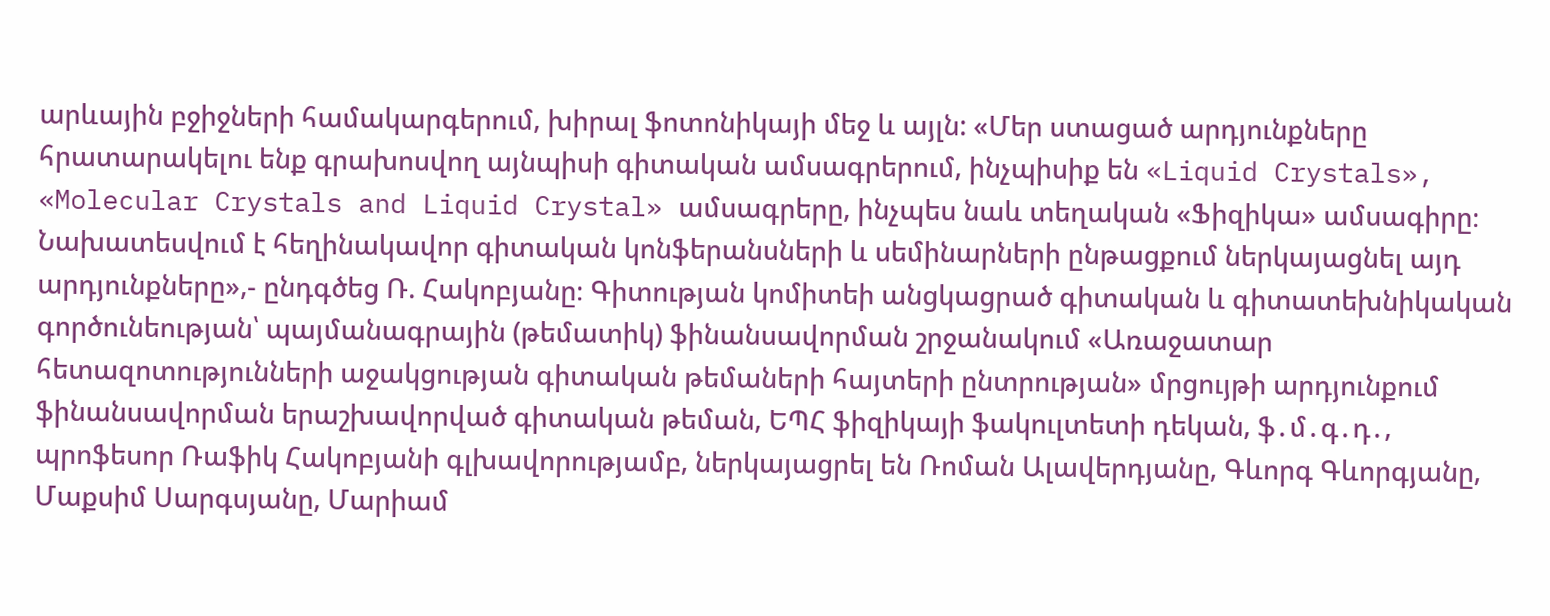արևային բջիջների համակարգերում, խիրալ ֆոտոնիկայի մեջ և այլն: «Մեր ստացած արդյունքները հրատարակելու ենք գրախոսվող այնպիսի գիտական ամսագրերում, ինչպիսիք են «Liquid Crystals», «Molecular Crystals and Liquid Crystal» ամսագրերը, ինչպես նաև տեղական «Ֆիզիկա» ամսագիրը։ Նախատեսվում է հեղինակավոր գիտական կոնֆերանսների և սեմինարների ընթացքում ներկայացնել այդ արդյունքները»,- ընդգծեց Ռ. Հակոբյանը։ Գիտության կոմիտեի անցկացրած գիտական և գիտատեխնիկական գործունեության՝ պայմանագրային (թեմատիկ) ֆինանսավորման շրջանակում «Առաջատար հետազոտությունների աջակցության գիտական թեմաների հայտերի ընտրության» մրցույթի արդյունքում ֆինանսավորման երաշխավորված գիտական թեման, ԵՊՀ ֆիզիկայի ֆակուլտետի դեկան, ֆ․մ․գ․դ․, պրոֆեսոր Ռաֆիկ Հակոբյանի գլխավորությամբ, ներկայացրել են Ռոման Ալավերդյանը, Գևորգ Գևորգյանը, Մաքսիմ Սարգսյանը, Մարիամ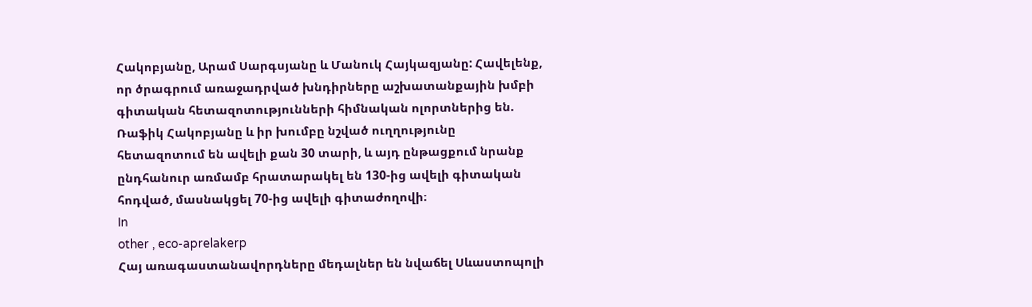Հակոբյանը, Արամ Սարգսյանը և Մանուկ Հայկազյանը: Հավելենք, որ ծրագրում առաջադրված խնդիրները աշխատանքային խմբի գիտական հետազոտությունների հիմնական ոլորտներից են. Ռաֆիկ Հակոբյանը և իր խումբը նշված ուղղությունը հետազոտում են ավելի քան 30 տարի, և այդ ընթացքում նրանք ընդհանուր առմամբ հրատարակել են 130-ից ավելի գիտական հոդված, մասնակցել 70-ից ավելի գիտաժողովի։
In
other , eco-aprelakerp
Հայ առագաստանավորդները մեդալներ են նվաճել Սևաստոպոլի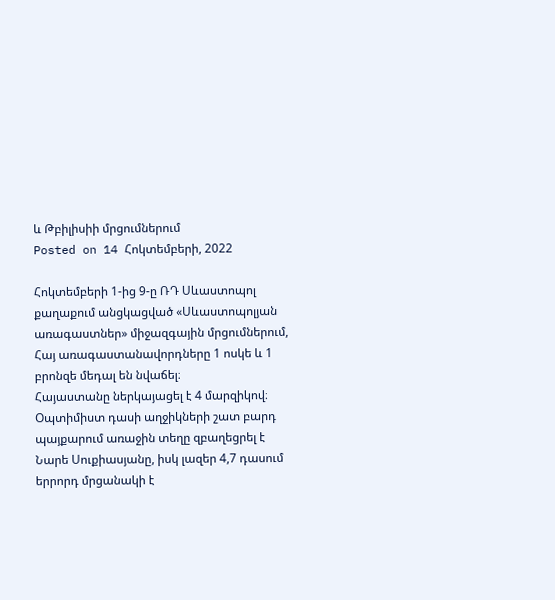և Թբիլիսիի մրցումներում
Posted on 14 Հոկտեմբերի, 2022

Հոկտեմբերի 1-ից 9-ը ՌԴ Սևաստոպոլ քաղաքում անցկացված «Սևաստոպոլյան առագաստներ» միջազգային մրցումներում, Հայ առագաստանավորդները 1 ոսկե և 1 բրոնզե մեդալ են նվաճել։
Հայաստանը ներկայացել է 4 մարզիկով։ Օպտիմիստ դասի աղջիկների շատ բարդ պայքարում առաջին տեղը զբաղեցրել է Նարե Սուքիասյանը, իսկ լազեր 4,7 դասում երրորդ մրցանակի է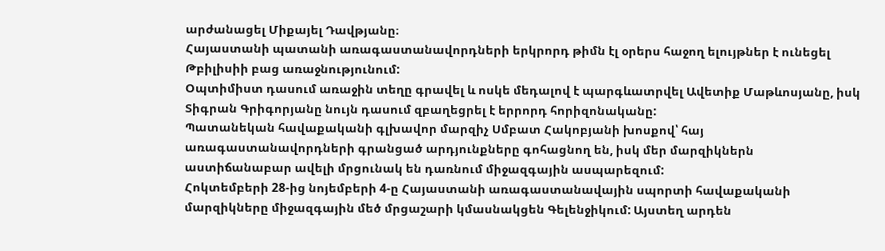արժանացել Միքայել Դավթյանը։
Հայաստանի պատանի առագաստանավորդների երկրորդ թիմն էլ օրերս հաջող ելույթներ է ունեցել Թբիլիսիի բաց առաջնությունում:
Օպտիմիստ դասում առաջին տեղը գրավել և ոսկե մեդալով է պարգևատրվել Ավետիք Մաթևոսյանը, իսկ Տիգրան Գրիգորյանը նույն դասում զբաղեցրել է երրորդ հորիզոնականը:
Պատանեկան հավաքականի գլխավոր մարզիչ Սմբատ Հակոբյանի խոսքով՝ հայ առագաստանավորդների գրանցած արդյունքները գոհացնող են, իսկ մեր մարզիկներն աստիճանաբար ավելի մրցունակ են դառնում միջազգային ասպարեզում:
Հոկտեմբերի 28-ից նոյեմբերի 4-ը Հայաստանի առագաստանավային սպորտի հավաքականի մարզիկները միջազգային մեծ մրցաշարի կմասնակցեն Գելենջիկում: Այստեղ արդեն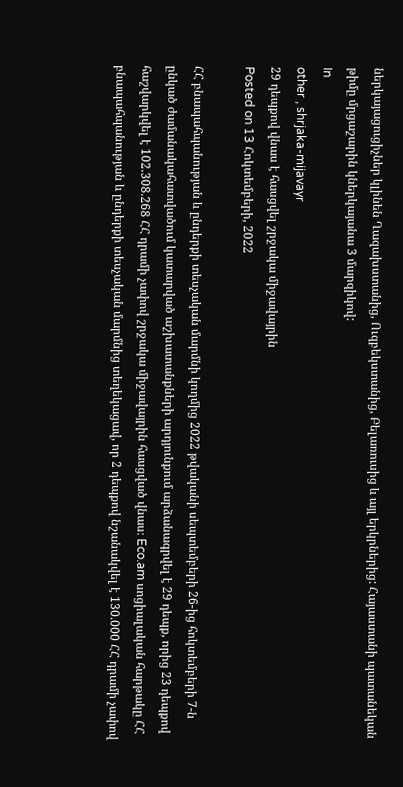ներկայացուցիչներ կլինեն Ղազախստանից, Ուզբեկստանից, Բելառուսից և այլ երկրներից: Հայաստանի պատանեկան թիմը մրցաշարին կներկայանա 3 մարզիկով:
In
other , shrjaka-mijavayr
29 դեպքով վնաս է հասցվել շրջակա միջավայրին
Posted on 13 Հոկտեմբերի, 2022

ՀՀ բնապահպանության և ընդերքի տեսչական մարմնի կողմից 2022 թվականի սեպտեմբերի 26-ից հոկտեմբերի 7-ն ընկած ժամանակահատվածում կատարված աշխատանքների արդյունքում արձանագրվել է 29 դեպք, որից 23 դեպքով հաշվարկվել է 102.308.268 ՀՀ դրամի չափով շրջակա միջավայրին հասցված վնաս։ Eco.am սոցիալական հարթակը ՀՀ բնապահպանության և ընդերքի տեսչական մարմնից տեղեկացավ, որ 2 դեպքով նշանակվել է 130.000 ՀՀ դրամի չափով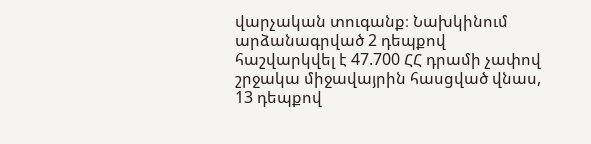վարչական տուգանք։ Նախկինում արձանագրված 2 դեպքով հաշվարկվել է 47.700 ՀՀ դրամի չափով շրջակա միջավայրին հասցված վնաս, 13 դեպքով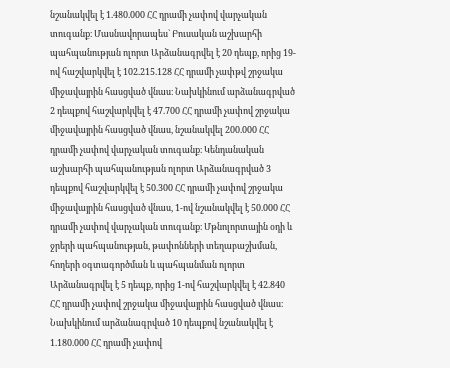նշանակվել է 1.480.000 ՀՀ դրամի չափով վարչական տուգանք։ Մասնավորապես` Բուսական աշխարհի պահպանության ոլորտ Արձանագրվել է 20 դեպք, որից 19-ով հաշվարկվել է 102.215.128 ՀՀ դրամի չափթվ շրջակա միջավայրին հասցված վնաս։ Նախկինում արձանագրված 2 դեպքով հաշվարկվել է 47.700 ՀՀ դրամի չափով շրջակա միջավայրին հասցված վնաս, նշանակվել 200.000 ՀՀ դրամի չափով վարչական տուգանք։ Կենդանական աշխարհի պահպանության ոլորտ Արձանագրված 3 դեպքով հաշվարկվել է 50.300 ՀՀ դրամի չափով շրջակա միջավայրին հասցված վնաս, 1-ով նշանակվել է 50.000 ՀՀ դրամի չափով վարչական տուգանք։ Մթնոլորտային օդի և ջրերի պահպանության, թափոնների տեղաբաշխման, հողերի օգտագործման և պահպանման ոլորտ Արձանագրվել է 5 դեպք, որից 1-ով հաշվարկվել է 42.840 ՀՀ դրամի չափով շրջակա միջավայրին հասցված վնաս։ Նախկինում արձանագրված 10 դեպքով նշանակվել է 1.180.000 ՀՀ դրամի չափով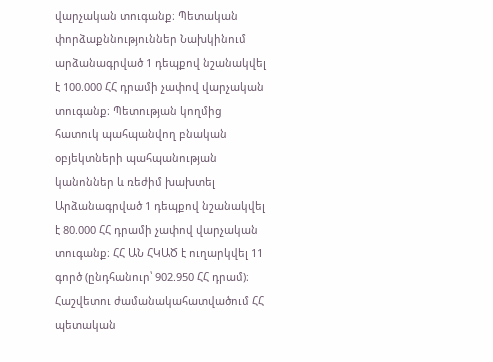վարչական տուգանք։ Պետական փորձաքննություններ Նախկինում արձանագրված 1 դեպքով նշանակվել է 100.000 ՀՀ դրամի չափով վարչական տուգանք։ Պետության կողմից հատուկ պահպանվող բնական օբյեկտների պահպանության կանոններ և ռեժիմ խախտել Արձանագրված 1 դեպքով նշանակվել է 80.000 ՀՀ դրամի չափով վարչական տուգանք։ ՀՀ ԱՆ ՀԿԱԾ է ուղարկվել 11 գործ (ընդհանուր՝ 902.950 ՀՀ դրամ)։ Հաշվետու ժամանակահատվածում ՀՀ պետական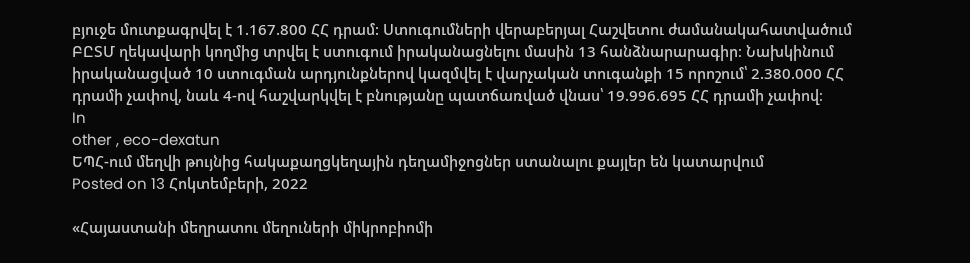բյուջե մուտքագրվել է 1.167.800 ՀՀ դրամ: Ստուգումների վերաբերյալ Հաշվետու ժամանակահատվածում ԲԸՏՄ ղեկավարի կողմից տրվել է ստուգում իրականացնելու մասին 13 հանձնարարագիր։ Նախկինում իրականացված 10 ստուգման արդյունքներով կազմվել է վարչական տուգանքի 15 որոշում՝ 2.380.000 ՀՀ դրամի չափով, նաև 4-ով հաշվարկվել է բնությանը պատճառված վնաս՝ 19.996.695 ՀՀ դրամի չափով։
In
other , eco-dexatun
ԵՊՀ-ում մեղվի թույնից հակաքաղցկեղային դեղամիջոցներ ստանալու քայլեր են կատարվում
Posted on 13 Հոկտեմբերի, 2022

«Հայաստանի մեղրատու մեղուների միկրոբիոմի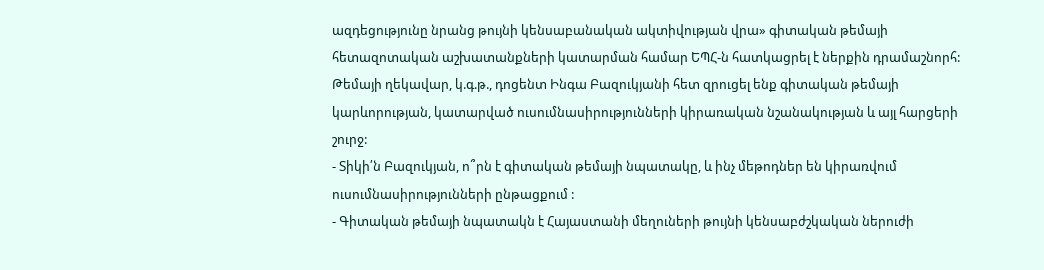ազդեցությունը նրանց թույնի կենսաբանական ակտիվության վրա» գիտական թեմայի հետազոտական աշխատանքների կատարման համար ԵՊՀ-ն հատկացրել է ներքին դրամաշնորհ: Թեմայի ղեկավար, կ.գ.թ., դոցենտ Ինգա Բազուկյանի հետ զրուցել ենք գիտական թեմայի կարևորության, կատարված ուսումնասիրությունների կիրառական նշանակության և այլ հարցերի շուրջ:
- Տիկի՛ն Բազուկյան, ո՞րն է գիտական թեմայի նպատակը, և ինչ մեթոդներ են կիրառվում ուսումնասիրությունների ընթացքում :
- Գիտական թեմայի նպատակն է Հայաստանի մեղուների թույնի կենսաբժշկական ներուժի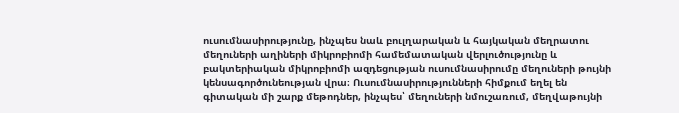ուսումնասիրությունը, ինչպես նաև բուլղարական և հայկական մեղրատու մեղուների աղիների միկրոբիոմի համեմատական վերլուծությունը և բակտերիական միկրոբիոմի ազդեցության ուսումնասիրումը մեղուների թույնի կենսագործունեության վրա։ Ուսումնասիրությունների հիմքում եղել են գիտական մի շարք մեթոդներ, ինչպես՝ մեղուների նմուշառում, մեղվաթույնի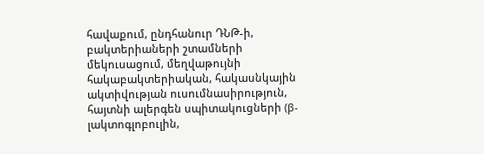հավաքում, ընդհանուր ԴՆԹ-ի, բակտերիաների շտամների մեկուսացում, մեղվաթույնի հակաբակտերիական, հակասնկային ակտիվության ուսումնասիրություն, հայտնի ալերգեն սպիտակուցների (β-լակտոգլոբուլին,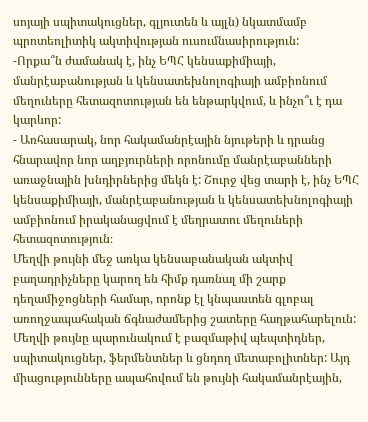սոյայի սպիտակուցներ, գլյուտեն և այլն) նկատմամբ պրոտեոլիտիկ ակտիվության ուսումնասիրություն:
-Որքա՞ն ժամանակ է, ինչ ԵՊՀ կենսաքիմիայի, մանրէաբանության և կենսատեխնոլոգիայի ամբիոնում մեղուները հետազոտության են ենթարկվում, և ինչո՞ւ է դա կարևոր:
- Առհասարակ, նոր հակամանրէային նյութերի և դրանց հնարավոր նոր աղբյուրների որոնումը մանրէաբանների առաջնային խնդիրներից մեկն է: Շուրջ վեց տարի է, ինչ ԵՊՀ կենսաքիմիայի, մանրէաբանության և կենսատեխնոլոգիայի ամբիոնում իրականացվում է մեղրատու մեղուների հետազոտություն։
Մեղվի թույնի մեջ առկա կենսաբանական ակտիվ բաղադրիչները կարող են հիմք դառնալ մի շարք դեղամիջոցների համար, որոնք էլ կնպաստեն գլոբալ առողջապահական ճգնաժամերից շատերը հաղթահարելուն: Մեղվի թույնը պարունակում է բազմաթիվ պեպտիդներ, սպիտակուցներ, ֆերմենտներ և ցնդող մետաբոլիտներ: Այդ միացությունները ապահովում են թույնի հակամանրէային,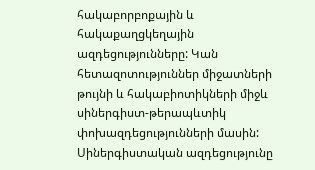հակաբորբոքային և հակաքաղցկեղային ազդեցությունները: Կան հետազոտություններ միջատների թույնի և հակաբիոտիկների միջև սիներգիստ-թերապևտիկ փոխազդեցությունների մասին: Սիներգիստական ազդեցությունը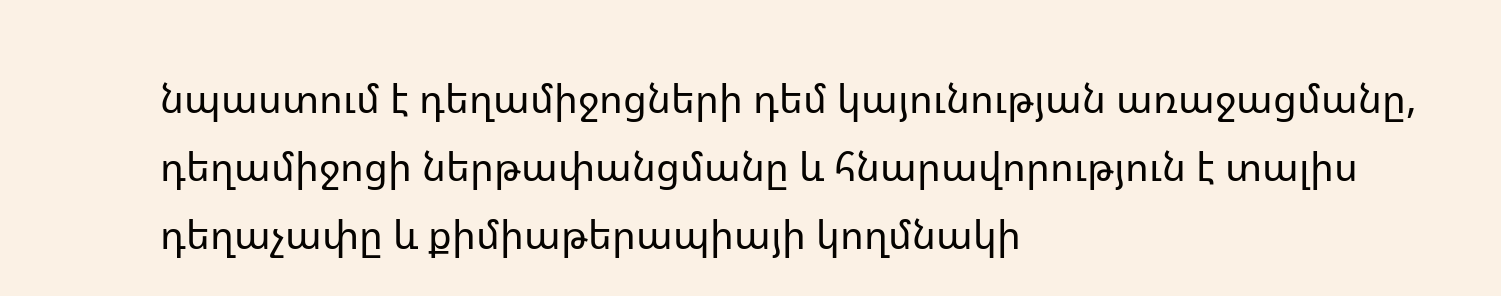նպաստում է դեղամիջոցների դեմ կայունության առաջացմանը, դեղամիջոցի ներթափանցմանը և հնարավորություն է տալիս դեղաչափը և քիմիաթերապիայի կողմնակի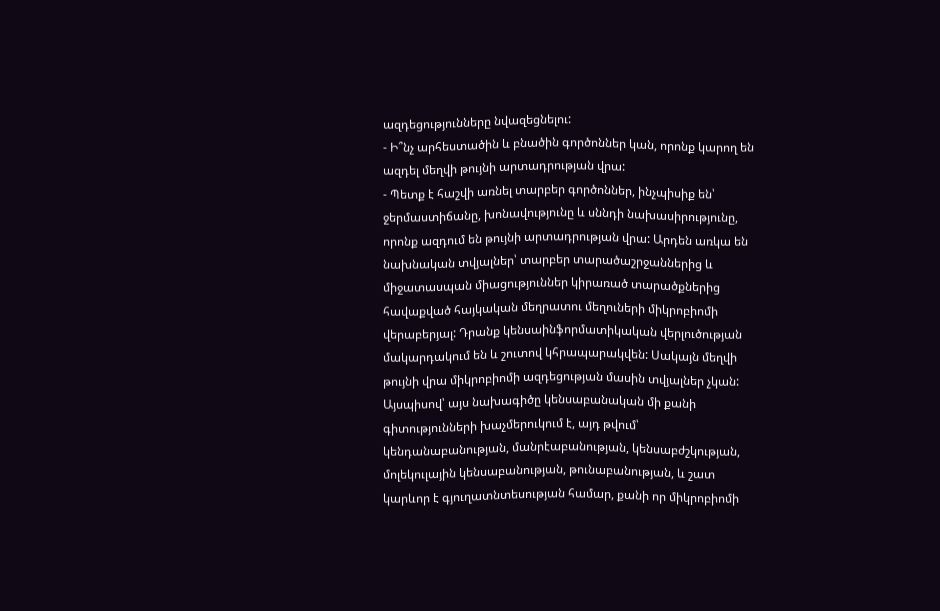ազդեցությունները նվազեցնելու:
- Ի՞նչ արհեստածին և բնածին գործոններ կան, որոնք կարող են ազդել մեղվի թույնի արտադրության վրա:
- Պետք է հաշվի առնել տարբեր գործոններ, ինչպիսիք են՝ ջերմաստիճանը, խոնավությունը և սննդի նախասիրությունը, որոնք ազդում են թույնի արտադրության վրա: Արդեն առկա են նախնական տվյալներ՝ տարբեր տարածաշրջաններից և միջատասպան միացություններ կիրառած տարածքներից հավաքված հայկական մեղրատու մեղուների միկրոբիոմի վերաբերյալ: Դրանք կենսաինֆորմատիկական վերլուծության մակարդակում են և շուտով կհրապարակվեն: Սակայն մեղվի թույնի վրա միկրոբիոմի ազդեցության մասին տվյալներ չկան: Այսպիսով՝ այս նախագիծը կենսաբանական մի քանի գիտությունների խաչմերուկում է, այդ թվում՝ կենդանաբանության, մանրէաբանության, կենսաբժշկության, մոլեկուլային կենսաբանության, թունաբանության, և շատ կարևոր է գյուղատնտեսության համար, քանի որ միկրոբիոմի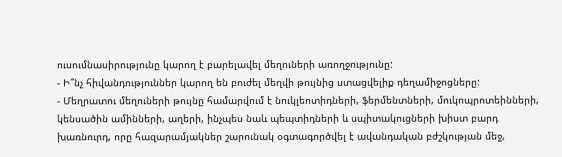ուսումնասիրությունը կարող է բարելավել մեղուների առողջությունը:
- Ի՞նչ հիվանդություններ կարող են բուժել մեղվի թույնից ստացվելիք դեղամիջոցները:
- Մեղրատու մեղուների թույնը համարվում է նուկլեոտիդների, ֆերմենտների, մուկոպրոտեինների, կենսածին ամինների, աղերի, ինչպես նաև պեպտիդների և սպիտակուցների խիստ բարդ խառնուրդ, որը հազարամյակներ շարունակ օգտագործվել է ավանդական բժշկության մեջ,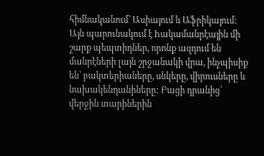հիմնականում՝ Ասիայում և Աֆրիկայում: Այն պարունակում է hակամանրէային մի շարք պեպտիդներ, որոնք ազդում են մանրէների լայն շրջանակի վրա, ինչպիսիք են՝ բակտերիաները, սնկերը, վիրուսները և նախակենդանիները: Բացի դրանից՝ վերջին տարիներին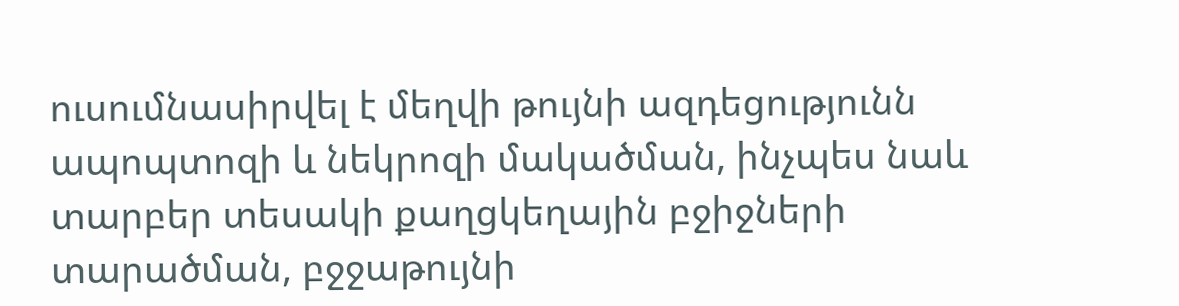ուսումնասիրվել է մեղվի թույնի ազդեցությունն ապոպտոզի և նեկրոզի մակածման, ինչպես նաև տարբեր տեսակի քաղցկեղային բջիջների տարածման, բջջաթույնի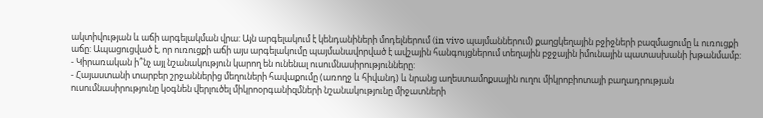ակտիվության և աճի արգելակման վրա: Այն արգելակում է կենդանիների մոդելներում (in vivo պայմաններում) քաղցկեղային բջիջների բազմացումը և ուռուցքի աճը: Ապացուցված է, որ ուռուցքի աճի այս արգելակումը պայմանավորված է ավշային հանգույցներում տեղային բջջային իմունային պատասխանի խթանմամբ:
- Կիրառական ի՞նչ այլ նշանակություն կարող են ունենալ ուսումնասիրությունները:
- Հայաստանի տարբեր շրջաններից մեղուների հավաքումը (առողջ և հիվանդ) և նրանց աղեստամոքսային ուղու միկրոբիոտայի բաղադրության ուսումնասիրությունը կօգնեն վերլուծել միկրոօրգանիզմների նշանակությունը միջատների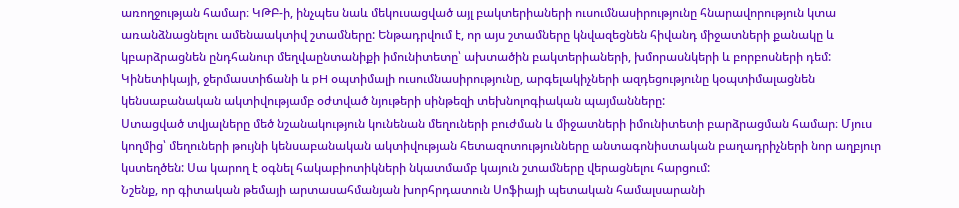առողջության համար։ ԿԹԲ-ի, ինչպես նաև մեկուսացված այլ բակտերիաների ուսումնասիրությունը հնարավորություն կտա առանձնացնելու ամենաակտիվ շտամները: Ենթադրվում է, որ այս շտամները կնվազեցնեն հիվանդ միջատների քանակը և կբարձրացնեն ընդհանուր մեղվաընտանիքի իմունիտետը՝ ախտածին բակտերիաների, խմորասնկերի և բորբոսների դեմ: Կինետիկայի, ջերմաստիճանի և pH օպտիմալի ուսումնասիրությունը, արգելակիչների ազդեցությունը կօպտիմալացնեն կենսաբանական ակտիվությամբ օժտված նյութերի սինթեզի տեխնոլոգիական պայմանները:
Ստացված տվյալները մեծ նշանակություն կունենան մեղուների բուժման և միջատների իմունիտետի բարձրացման համար։ Մյուս կողմից՝ մեղուների թույնի կենսաբանական ակտիվության հետազոտությունները անտագոնիստական բաղադրիչների նոր աղբյուր կստեղծեն: Սա կարող է օգնել հակաբիոտիկների նկատմամբ կայուն շտամները վերացնելու հարցում:
Նշենք, որ գիտական թեմայի արտասահմանյան խորհրդատուն Սոֆիայի պետական համալսարանի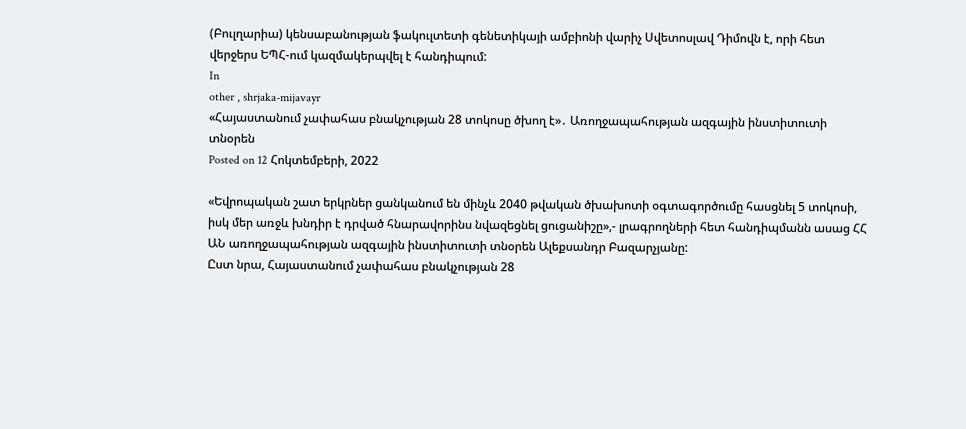(Բուլղարիա) կենսաբանության ֆակուլտետի գենետիկայի ամբիոնի վարիչ Սվետոսլավ Դիմովն է, որի հետ վերջերս ԵՊՀ-ում կազմակերպվել է հանդիպում:
In
other , shrjaka-mijavayr
«Հայաստանում չափահաս բնակչության 28 տոկոսը ծխող է»․ Առողջապահության ազգային ինստիտուտի տնօրեն
Posted on 12 Հոկտեմբերի, 2022

«Եվրոպական շատ երկրներ ցանկանում են մինչև 2040 թվական ծխախոտի օգտագործումը հասցնել 5 տոկոսի, իսկ մեր առջև խնդիր է դրված հնարավորինս նվազեցնել ցուցանիշը»,- լրագրողների հետ հանդիպմանն ասաց ՀՀ ԱՆ առողջապահության ազգային ինստիտուտի տնօրեն Ալեքսանդր Բազարչյանը:
Ըստ նրա, Հայաստանում չափահաս բնակչության 28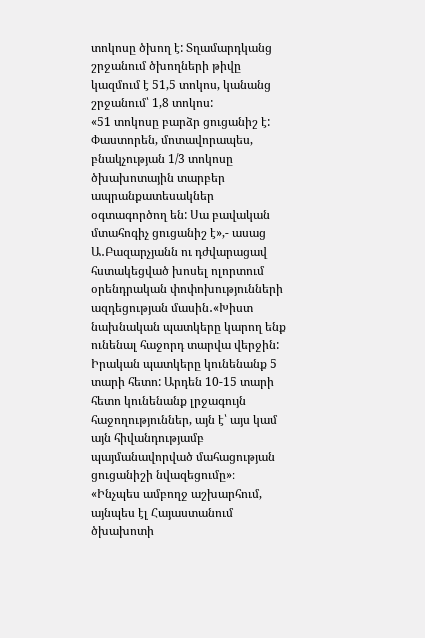տոկոսը ծխող է: Տղամարդկանց շրջանում ծխողների թիվը կազմում է 51,5 տոկոս, կանանց շրջանում՝ 1,8 տոկոս:
«51 տոկոսը բարձր ցուցանիշ է: Փաստորեն, մոտավորապես, բնակչության 1/3 տոկոսը ծխախոտային տարբեր ապրանքատեսակներ օգտագործող են: Սա բավական մտահոգիչ ցուցանիշ է»,- ասաց Ա․Բազարչյանն ու դժվարացավ հստակեցված խոսել ոլորտում օրենդրական փոփոխությունների ազդեցության մասին․«Խիստ նախնական պատկերը կարող ենք ունենալ հաջորդ տարվա վերջին: Իրական պատկերը կունենանք 5 տարի հետո: Արդեն 10-15 տարի հետո կունենանք լրջագույն հաջողություններ, այն է՝ այս կամ այն հիվանդությամբ պայմանավորված մահացության ցուցանիշի նվազեցումը»։
«Ինչպես ամբողջ աշխարհում, այնպես էլ Հայաստանում ծխախոտի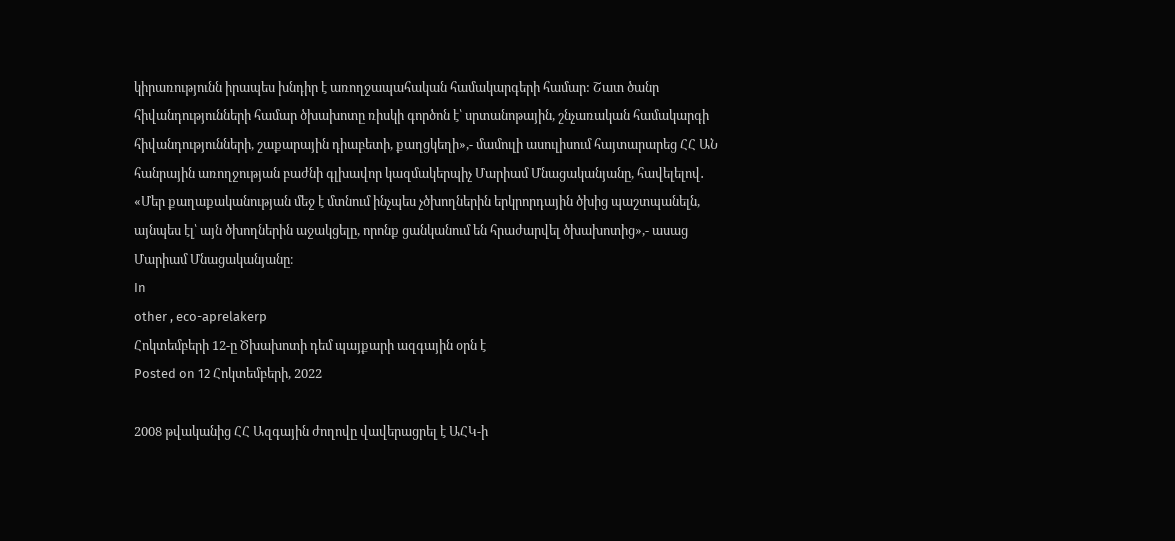կիրառությունն իրապես խնդիր է առողջապահական համակարգերի համար: Շատ ծանր հիվանդությունների համար ծխախոտը ռիսկի գործոն է՝ սրտանոթային, շնչառական համակարգի հիվանդությունների, շաքարային դիաբետի, քաղցկեղի»,- մամուլի ասուլիսում հայտարարեց ՀՀ ԱՆ հանրային առողջության բաժնի գլխավոր կազմակերպիչ Մարիամ Մնացականյանը, հավելելով․ «Մեր քաղաքականության մեջ է մտնում ինչպես չծխողներին երկրորդային ծխից պաշտպանելն, այնպես էլ՝ այն ծխողներին աջակցելը, որոնք ցանկանում են հրաժարվել ծխախոտից»,- ասաց Մարիամ Մնացականյանը։
In
other , eco-aprelakerp
Հոկտեմբերի 12-ը Ծխախոտի դեմ պայքարի ազգային օրն է
Posted on 12 Հոկտեմբերի, 2022

2008 թվականից ՀՀ Ազգային ժողովը վավերացրել է ԱՀԿ-ի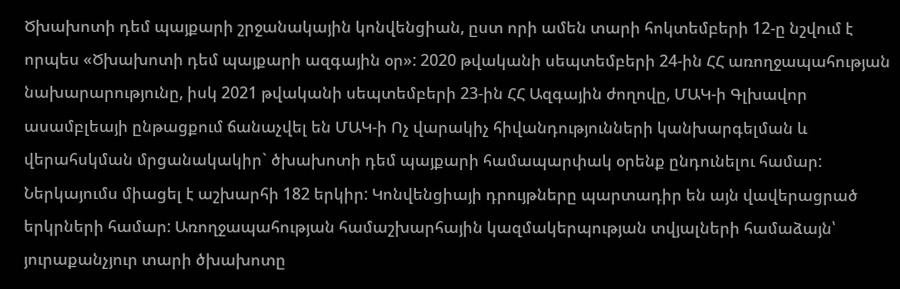Ծխախոտի դեմ պայքարի շրջանակային կոնվենցիան, ըստ որի ամեն տարի հոկտեմբերի 12-ը նշվում է որպես «Ծխախոտի դեմ պայքարի ազգային օր»: 2020 թվականի սեպտեմբերի 24-ին ՀՀ առողջապահության նախարարությունը, իսկ 2021 թվականի սեպտեմբերի 23-ին ՀՀ Ազգային ժողովը, ՄԱԿ-ի Գլխավոր ասամբլեայի ընթացքում ճանաչվել են ՄԱԿ-ի Ոչ վարակիչ հիվանդությունների կանխարգելման և վերահսկման մրցանակակիր` ծխախոտի դեմ պայքարի համապարփակ օրենք ընդունելու համար: Ներկայումս միացել է աշխարհի 182 երկիր: Կոնվենցիայի դրույթները պարտադիր են այն վավերացրած երկրների համար: Առողջապահության համաշխարհային կազմակերպության տվյալների համաձայն՝ յուրաքանչյուր տարի ծխախոտը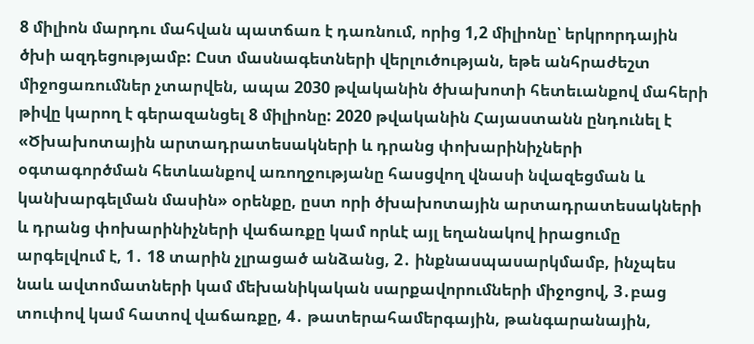8 միլիոն մարդու մահվան պատճառ է դառնում, որից 1,2 միլիոնը՝ երկրորդային ծխի ազդեցությամբ: Ըստ մասնագետների վերլուծության, եթե անհրաժեշտ միջոցառումներ չտարվեն, ապա 2030 թվականին ծխախոտի հետեւանքով մահերի թիվը կարող է գերազանցել 8 միլիոնը: 2020 թվականին Հայաստանն ընդունել է «Ծխախոտային արտադրատեսակների և դրանց փոխարինիչների օգտագործման հետևանքով առողջությանը հասցվող վնասի նվազեցման և կանխարգելման մասին» օրենքը, ըստ որի ծխախոտային արտադրատեսակների և դրանց փոխարինիչների վաճառքը կամ որևէ այլ եղանակով իրացումը արգելվում է, 1․ 18 տարին չլրացած անձանց, 2․ ինքնասպասարկմամբ, ինչպես նաև ավտոմատների կամ մեխանիկական սարքավորումների միջոցով, 3․բաց տուփով կամ հատով վաճառքը, 4․ թատերահամերգային, թանգարանային,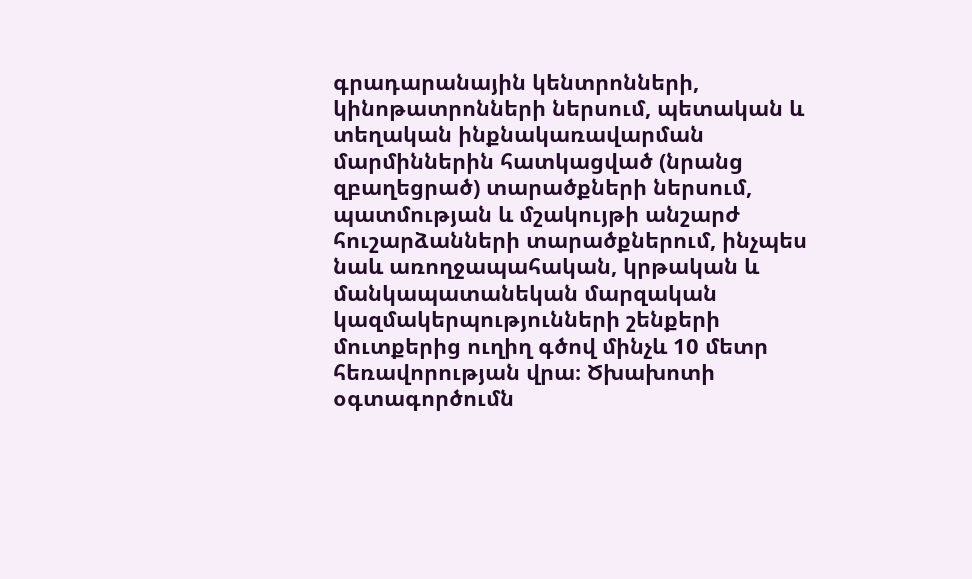գրադարանային կենտրոնների, կինոթատրոնների ներսում, պետական և տեղական ինքնակառավարման մարմիններին հատկացված (նրանց զբաղեցրած) տարածքների ներսում, պատմության և մշակույթի անշարժ հուշարձանների տարածքներում, ինչպես նաև առողջապահական, կրթական և մանկապատանեկան մարզական կազմակերպությունների շենքերի մուտքերից ուղիղ գծով մինչև 10 մետր հեռավորության վրա։ Ծխախոտի օգտագործումն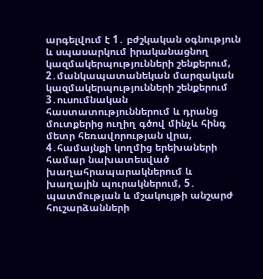արգելվում է 1․ բժշկական օգնություն և սպասարկում իրականացնող կազմակերպությունների շենքերում, 2․մանկապատանեկան մարզական կազմակերպությունների շենքերում 3․ուսումնական հաստատություններում և դրանց մուտքերից ուղիղ գծով մինչև հինգ մետր հեռավորության վրա, 4․համայնքի կողմից երեխաների համար նախատեսված խաղահրապարակներում և խաղային պուրակներում, 5․ պատմության և մշակույթի անշարժ հուշարձանների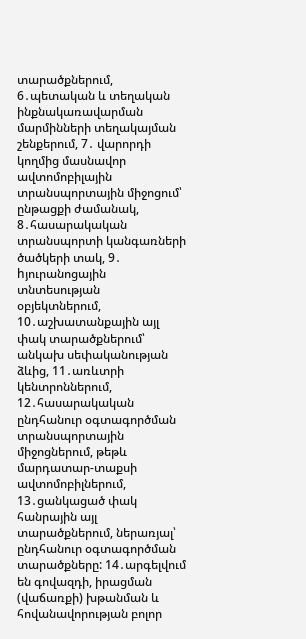տարածքներում, 6․պետական և տեղական ինքնակառավարման մարմինների տեղակայման շենքերում, 7․ վարորդի կողմից մասնավոր ավտոմոբիլային տրանսպորտային միջոցում՝ ընթացքի ժամանակ, 8․հասարակական տրանսպորտի կանգառների ծածկերի տակ, 9․ hյուրանոցային տնտեսության օբյեկտներում, 10․աշխատանքային այլ փակ տարածքներում՝ անկախ սեփականության ձևից, 11․առևտրի կենտրոններում, 12․հասարակական ընդհանուր օգտագործման տրանսպորտային միջոցներում, թեթև մարդատար-տաքսի ավտոմոբիլներում, 13․ցանկացած փակ հանրային այլ տարածքներում, ներառյալ՝ ընդհանուր օգտագործման տարածքները: 14․արգելվում են գովազդի, իրացման (վաճառքի) խթանման և հովանավորության բոլոր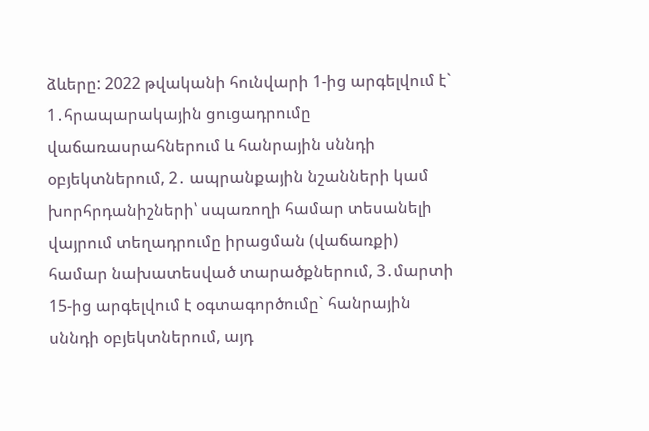ձևերը: 2022 թվականի հունվարի 1-ից արգելվում է` 1․հրապարակային ցուցադրումը վաճառասրահներում և հանրային սննդի օբյեկտներում, 2․ ապրանքային նշանների կամ խորհրդանիշների՝ սպառողի համար տեսանելի վայրում տեղադրումը իրացման (վաճառքի) համար նախատեսված տարածքներում, 3․մարտի 15-ից արգելվում է օգտագործումը` հանրային սննդի օբյեկտներում, այդ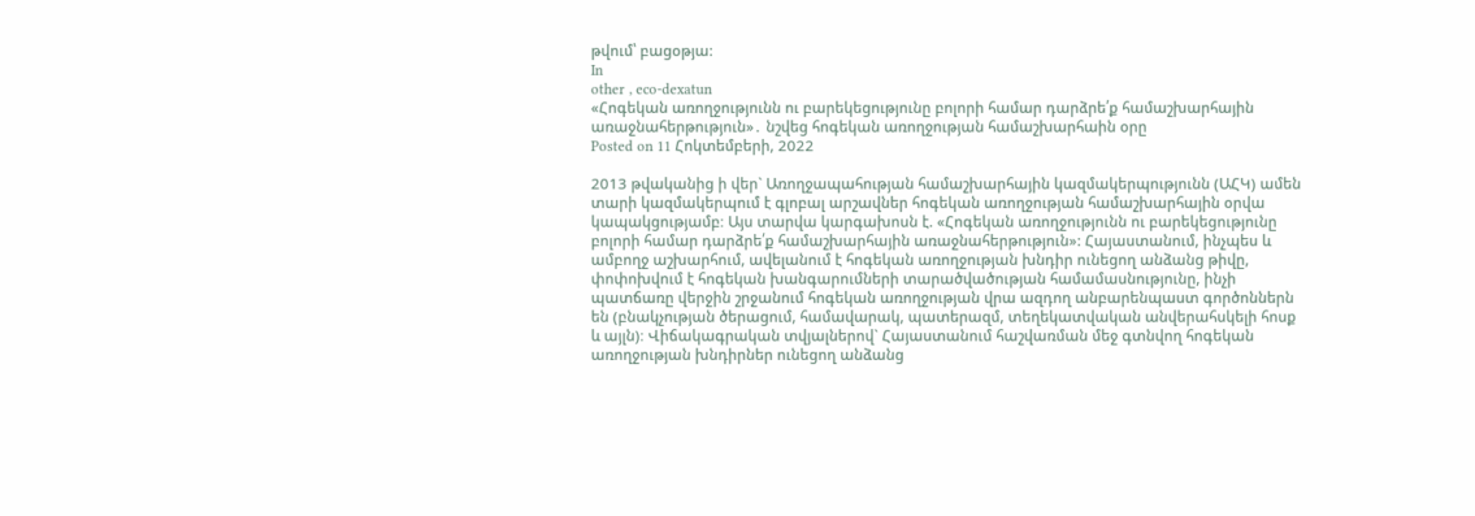թվում՝ բացօթյա:
In
other , eco-dexatun
«Հոգեկան առողջությունն ու բարեկեցությունը բոլորի համար դարձրե՛ք համաշխարհային առաջնահերթություն»․ նշվեց հոգեկան առողջության համաշխարհաին օրը
Posted on 11 Հոկտեմբերի, 2022

2013 թվականից ի վեր` Առողջապահության համաշխարհային կազմակերպությունն (ԱՀԿ) ամեն տարի կազմակերպում է գլոբալ արշավներ հոգեկան առողջության համաշխարհային օրվա կապակցությամբ։ Այս տարվա կարգախոսն է. «Հոգեկան առողջությունն ու բարեկեցությունը բոլորի համար դարձրե՛ք համաշխարհային առաջնահերթություն»: Հայաստանում, ինչպես և ամբողջ աշխարհում, ավելանում է հոգեկան առողջության խնդիր ունեցող անձանց թիվը, փոփոխվում է հոգեկան խանգարումների տարածվածության համամասնությունը, ինչի պատճառը վերջին շրջանում հոգեկան առողջության վրա ազդող անբարենպաստ գործոններն են (բնակչության ծերացում, համավարակ, պատերազմ, տեղեկատվական անվերահսկելի հոսք և այլն)։ Վիճակագրական տվյալներով` Հայաստանում հաշվառման մեջ գտնվող հոգեկան առողջության խնդիրներ ունեցող անձանց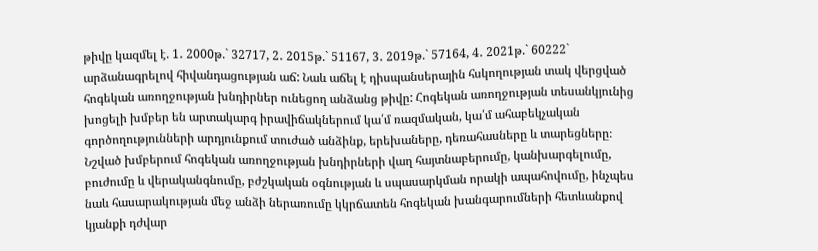թիվը կազմել է. 1․ 2000թ.` 32717, 2․ 2015թ.` 51167, 3․ 2019թ.` 57164, 4․ 2021թ.` 60222` արձանագրելով հիվանդացության աճ: Նաև աճել է դիսպանսերային հսկողության տակ վերցված հոգեկան առողջության խնդիրներ ունեցող անձանց թիվը: Հոգեկան առողջության տեսանկյունից խոցելի խմբեր են արտակարգ իրավիճակներում կա՛մ ռազմական, կա՛մ ահաբեկչական գործողությունների արդյունքում տուժած անձինք, երեխաները, դեռահասները և տարեցները։ Նշված խմբերում հոգեկան առողջության խնդիրների վաղ հայտնաբերումը, կանխարգելումը, բուժումը և վերականգնումը, բժշկական օգնության և սպասարկման որակի ապահովումը, ինչպես նաև հասարակության մեջ անձի ներառումը կկրճատեն հոգեկան խանգարումների հետևանքով կյանքի դժվար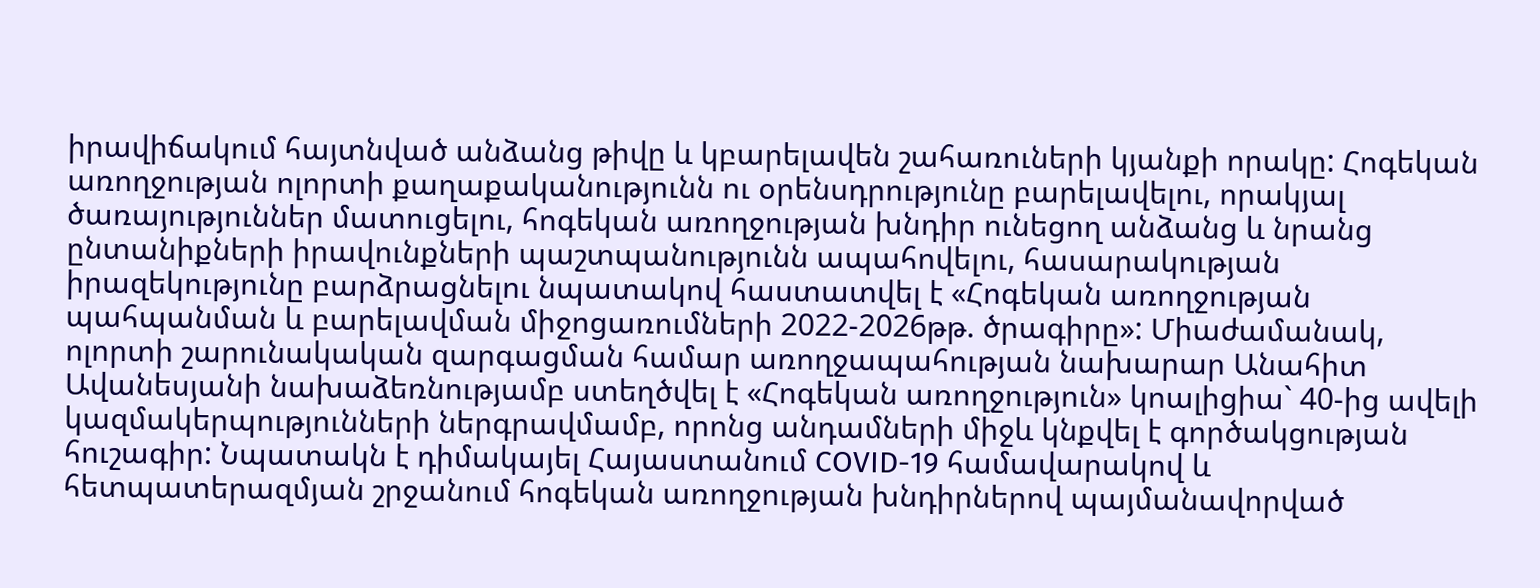իրավիճակում հայտնված անձանց թիվը և կբարելավեն շահառուների կյանքի որակը: Հոգեկան առողջության ոլորտի քաղաքականությունն ու օրենսդրությունը բարելավելու, որակյալ ծառայություններ մատուցելու, հոգեկան առողջության խնդիր ունեցող անձանց և նրանց ընտանիքների իրավունքների պաշտպանությունն ապահովելու, հասարակության իրազեկությունը բարձրացնելու նպատակով հաստատվել է «Հոգեկան առողջության պահպանման և բարելավման միջոցառումների 2022-2026թթ. ծրագիրը»: Միաժամանակ, ոլորտի շարունակական զարգացման համար առողջապահության նախարար Անահիտ Ավանեսյանի նախաձեռնությամբ ստեղծվել է «Հոգեկան առողջություն» կոալիցիա` 40-ից ավելի կազմակերպությունների ներգրավմամբ, որոնց անդամների միջև կնքվել է գործակցության հուշագիր: Նպատակն է դիմակայել Հայաստանում COVID-19 համավարակով և հետպատերազմյան շրջանում հոգեկան առողջության խնդիրներով պայմանավորված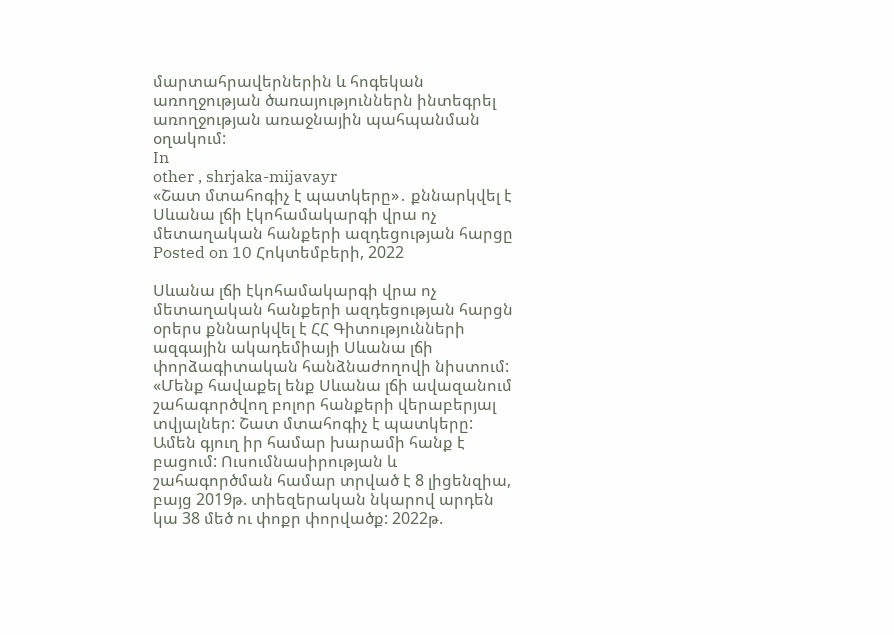մարտահրավերներին և հոգեկան առողջության ծառայություններն ինտեգրել առողջության առաջնային պահպանման օղակում:
In
other , shrjaka-mijavayr
«Շատ մտահոգիչ է պատկերը»․ քննարկվել է Սևանա լճի էկոհամակարգի վրա ոչ մետաղական հանքերի ազդեցության հարցը
Posted on 10 Հոկտեմբերի, 2022

Սևանա լճի էկոհամակարգի վրա ոչ մետաղական հանքերի ազդեցության հարցն օրերս քննարկվել է ՀՀ Գիտությունների ազգային ակադեմիայի Սևանա լճի փորձագիտական հանձնաժողովի նիստում:
«Մենք հավաքել ենք Սևանա լճի ավազանում շահագործվող բոլոր հանքերի վերաբերյալ տվյալներ: Շատ մտահոգիչ է պատկերը: Ամեն գյուղ իր համար խարամի հանք է բացում: Ուսումնասիրության և շահագործման համար տրված է 8 լիցենզիա, բայց 2019թ. տիեզերական նկարով արդեն կա 38 մեծ ու փոքր փորվածք: 2022թ.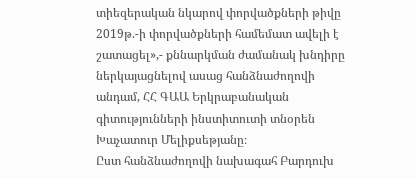տիեզերական նկարով փորվածքների թիվը 2019թ.-ի փորվածքների համեմատ ավելի է շատացել»,- քննարկման ժամանակ խնդիրը ներկայացնելով ասաց հանձնաժողովի անդամ, ՀՀ ԳԱԱ Երկրաբանական գիտությունների ինստիտուտի տնօրեն Խաչատուր Մելիքսեթյանը։
Ըստ հանձնաժողովի նախագահ Բարդուխ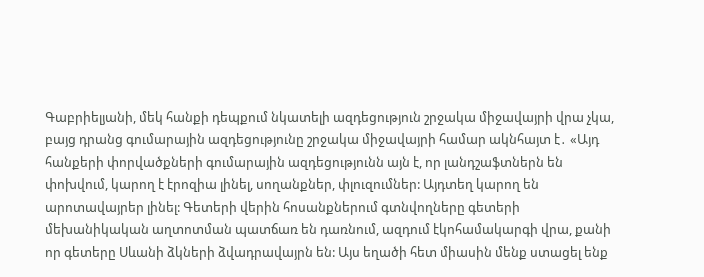Գաբրիելյանի, մեկ հանքի դեպքում նկատելի ազդեցություն շրջակա միջավայրի վրա չկա, բայց դրանց գումարային ազդեցությունը շրջակա միջավայրի համար ակնհայտ է․ «Այդ հանքերի փորվածքների գումարային ազդեցությունն այն է, որ լանդշաֆտներն են փոխվում, կարող է էրոզիա լինել, սողանքներ, փլուզումներ: Այդտեղ կարող են արոտավայրեր լինել: Գետերի վերին հոսանքներում գտնվողները գետերի մեխանիկական աղտոտման պատճառ են դառնում, ազդում էկոհամակարգի վրա, քանի որ գետերը Սևանի ձկների ձվադրավայրն են: Այս եղածի հետ միասին մենք ստացել ենք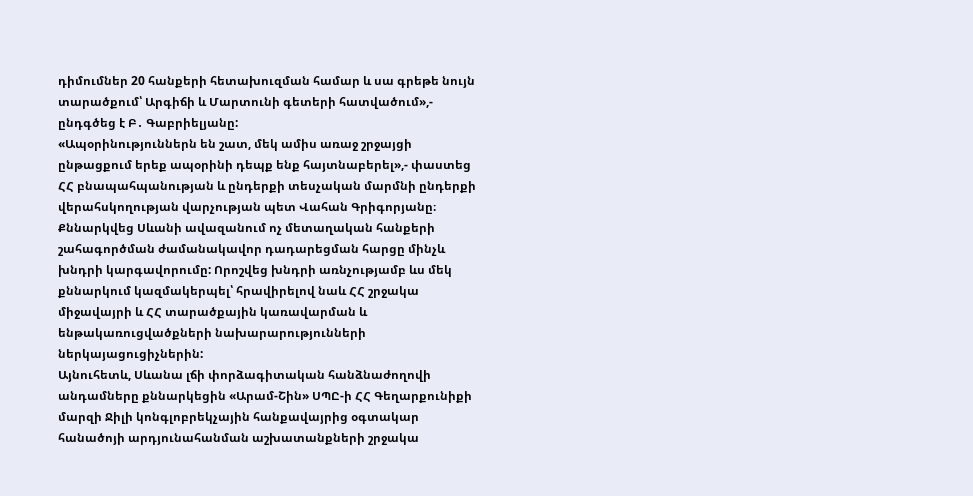դիմումներ 20 հանքերի հետախուզման համար և սա գրեթե նույն տարածքում՝ Արգիճի և Մարտունի գետերի հատվածում»,- ընդգծեց է Բ․ Գաբրիելյանը:
«Ապօրինություններն են շատ, մեկ ամիս առաջ շրջայցի ընթացքում երեք ապօրինի դեպք ենք հայտնաբերել»,- փաստեց ՀՀ բնապահպանության և ընդերքի տեսչական մարմնի ընդերքի վերահսկողության վարչության պետ Վահան Գրիգորյանը։
Քննարկվեց Սևանի ավազանում ոչ մետաղական հանքերի շահագործման ժամանակավոր դադարեցման հարցը մինչև խնդրի կարգավորումը: Որոշվեց խնդրի առնչությամբ ևս մեկ քննարկում կազմակերպել՝ հրավիրելով նաև ՀՀ շրջակա միջավայրի և ՀՀ տարածքային կառավարման և ենթակառուցվածքների նախարարությունների ներկայացուցիչներին:
Այնուհետև, Սևանա լճի փորձագիտական հանձնաժողովի անդամները քննարկեցին «Արամ-Շին» ՍՊԸ-ի ՀՀ Գեղարքունիքի մարզի Ջիլի կոնգլոբրեկչային հանքավայրից օգտակար հանածոյի արդյունահանման աշխատանքների շրջակա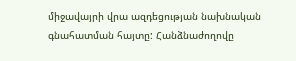միջավայրի վրա ազդեցության նախնական գնահատման հայտը: Հանձնաժողովը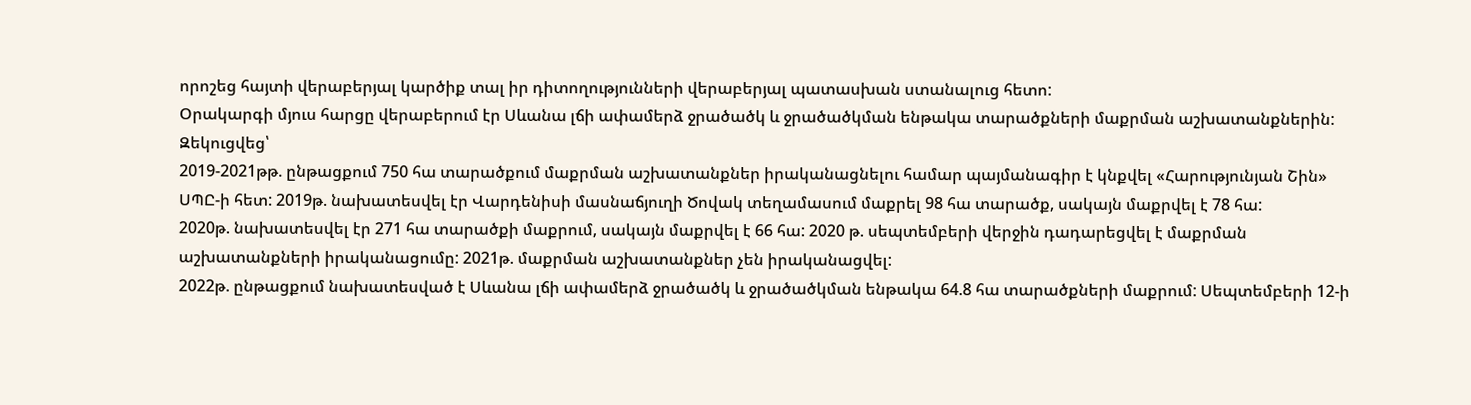որոշեց հայտի վերաբերյալ կարծիք տալ իր դիտողությունների վերաբերյալ պատասխան ստանալուց հետո:
Օրակարգի մյուս հարցը վերաբերում էր Սևանա լճի ափամերձ ջրածածկ և ջրածածկման ենթակա տարածքների մաքրման աշխատանքներին:
Զեկուցվեց՝
2019-2021թթ. ընթացքում 750 հա տարածքում մաքրման աշխատանքներ իրականացնելու համար պայմանագիր է կնքվել «Հարությունյան Շին» ՍՊԸ-ի հետ: 2019թ. նախատեսվել էր Վարդենիսի մասնաճյուղի Ծովակ տեղամասում մաքրել 98 հա տարածք, սակայն մաքրվել է 78 հա:
2020թ. նախատեսվել էր 271 հա տարածքի մաքրում, սակայն մաքրվել է 66 հա: 2020 թ. սեպտեմբերի վերջին դադարեցվել է մաքրման աշխատանքների իրականացումը: 2021թ. մաքրման աշխատանքներ չեն իրականացվել:
2022թ. ընթացքում նախատեսված է Սևանա լճի ափամերձ ջրածածկ և ջրածածկման ենթակա 64.8 հա տարածքների մաքրում: Սեպտեմբերի 12-ի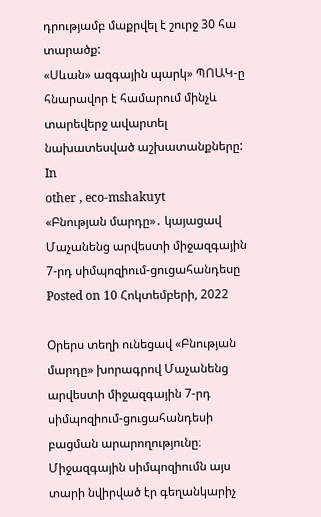դրությամբ մաքրվել է շուրջ 30 հա տարածք:
«Սևան» ազգային պարկ» ՊՈԱԿ-ը հնարավոր է համարում մինչև տարեվերջ ավարտել նախատեսված աշխատանքները:
In
other , eco-mshakuyt
«Բնության մարդը»․ կայացավ Մաչանենց արվեստի միջազգային 7-րդ սիմպոզիում-ցուցահանդեսը
Posted on 10 Հոկտեմբերի, 2022

Օրերս տեղի ունեցավ «Բնության մարդը» խորագրով Մաչանենց արվեստի միջազգային 7-րդ սիմպոզիում-ցուցահանդեսի բացման արարողությունը։ Միջազգային սիմպոզիումն այս տարի նվիրված էր գեղանկարիչ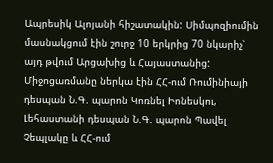Ապրեսիկ Ալոյանի հիշատակին: Սիմպոզիումին մասնակցում էին շուրջ 10 երկրից 70 նկարիչ՝ այդ թվում Արցախից և Հայաստանից:
Միջոցառմանը ներկա էին ՀՀ-ում Ռումինիայի դեսպան Ն.Գ. պարոն Կոռնել Իոնեսկու, Լեհաստանի դեսպան Ն.Գ. պարոն Պավել Չեպլակը և ՀՀ-ում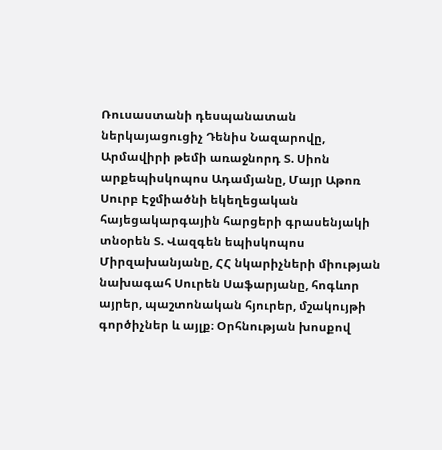Ռուսաստանի դեսպանատան ներկայացուցիչ Դենիս Նազարովը, Արմավիրի թեմի առաջնորդ Տ. Սիոն արքեպիսկոպոս Ադամյանը, Մայր Աթոռ Սուրբ Էջմիածնի եկեղեցական հայեցակարգային հարցերի գրասենյակի տնօրեն Տ. Վազգեն եպիսկոպոս Միրզախանյանը, ՀՀ նկարիչների միության նախագահ Սուրեն Սաֆարյանը, հոգևոր այրեր, պաշտոնական հյուրեր, մշակույթի գործիչներ և այլք։ Օրհնության խոսքով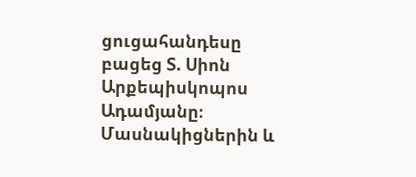ցուցահանդեսը բացեց Տ. Սիոն Արքեպիսկոպոս Ադամյանը։
Մասնակիցներին և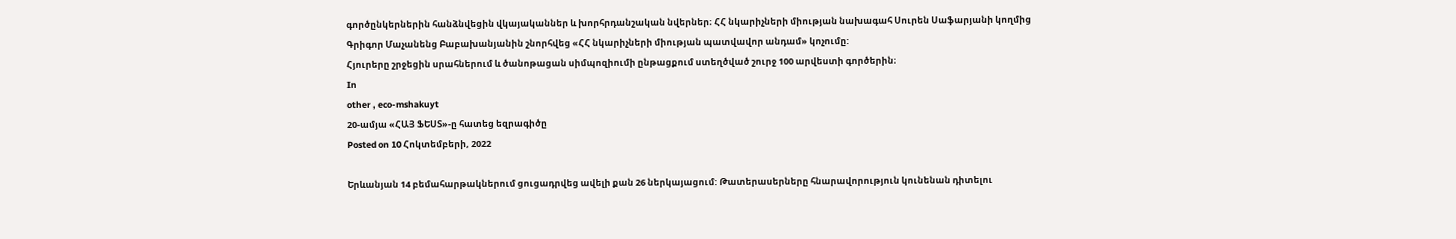գործընկերներին հանձնվեցին վկայականներ և խորհրդանշական նվերներ։ ՀՀ նկարիչների միության նախագահ Սուրեն Սաֆարյանի կողմից Գրիգոր Մաչանենց Բաբախանյանին շնորհվեց «ՀՀ նկարիչների միության պատվավոր անդամ» կոչումը:
Հյուրերը շրջեցին սրահներում և ծանոթացան սիմպոզիումի ընթացքում ստեղծված շուրջ 100 արվեստի գործերին։
In
other , eco-mshakuyt
20-ամյա «ՀԱՅ ՖԵՍՏ»-ը հատեց եզրագիծը
Posted on 10 Հոկտեմբերի, 2022

Երևանյան 14 բեմահարթակներում ցուցադրվեց ավելի քան 26 ներկայացում: Թատերասերները հնարավորություն կունենան դիտելու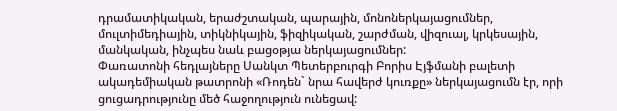դրամատիկական, երաժշտական, պարային, մոնոներկայացումներ, մուլտիմեդիային, տիկնիկային, ֆիզիկական, շարժման, վիզուալ, կրկեսային, մանկական, ինչպես նաև բացօթյա ներկայացումներ:
Փառատոնի հեդլայները Սանկտ Պետերբուրգի Բորիս Էյֆմանի բալետի ակադեմիական թատրոնի «Ռոդեն` նրա հավերժ կուռքը» ներկայացումն էր, որի ցուցադրությունը մեծ հաջողություն ունեցավ: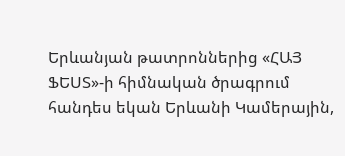Երևանյան թատրոններից «ՀԱՅ ՖԵՍՏ»-ի հիմնական ծրագրում հանդես եկան Երևանի Կամերային,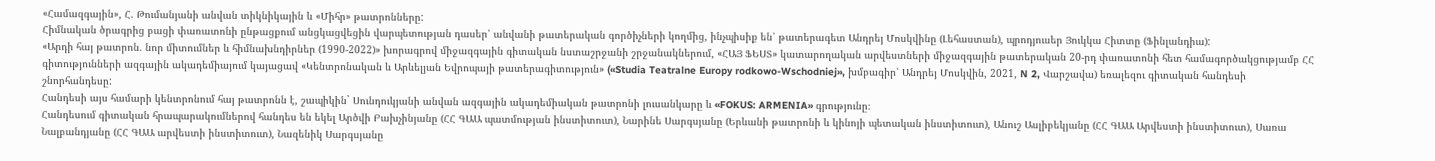«Համազգային», Հ. Թումանյանի անվան տիկնիկային և «Միհր» թատրոնները:
Հիմնական ծրագրից բացի փառատոնի ընթացքում անցկացվեցին վարպետության դասեր՝ անվանի թատերական գործիչների կողմից, ինչպիսիք են՝ թատերագետ Անդրեյ Մոսկվինը (Լեհաստան), պրոդյուսեր Յուկկա Հիտտը (Ֆինլանդիա):
«Արդի հայ թատրոն. նոր միտումներ և հիմնախնդիրներ (1990-2022)» խորագրով միջազգային գիտական նստաշրջանի շրջանակներում, «ՀԱՅ ՖԵՍՏ» կատարողական արվեստների միջազգային թատերական 20-րդ փառատոնի հետ համագործակցությամբ ՀՀ գիտությունների ազգային ակադեմիայում կայացավ «Կենտրոնական և Արևելյան Եվրոպայի թատերագիտություն» («Studia Teatralne Europy rodkowo-Wschodniej», խմբագիր՝ Անդրեյ Մոսկվին, 2021, N 2, Վարշավա) եռալեզու գիտական հանդեսի շնորհանդեսը:
Հանդեսի այս համարի կենտրոնում հայ թատրոնն է, շապիկին` Սունդուկյանի անվան ազգային ակադեմիական թատրոնի լուսանկարը և «FOKUS: ARMENIA» գրությունը։
Հանդեսում գիտական հրապարակումներով հանդես են եկել Արծվի Բախչինյանը (ՀՀ ԳԱԱ պատմության ինստիտուտ), Նարինե Սարգսյանը (Երևանի թատրոնի և կինոյի պետական ինստիտուտ), Անուշ Ասլիբեկյանը (ՀՀ ԳԱԱ Արվեստի ինստիտուտ), Սառա Նալբանդյանը (ՀՀ ԳԱԱ արվեստի ինստիտուտ), Նազենիկ Սարգսյանը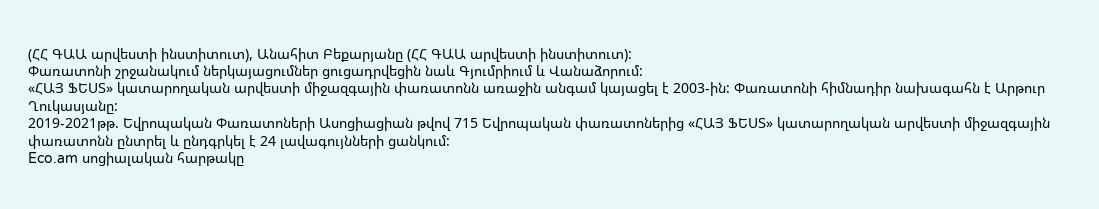(ՀՀ ԳԱԱ արվեստի ինստիտուտ), Անահիտ Բեքարյանը (ՀՀ ԳԱԱ արվեստի ինստիտուտ):
Փառատոնի շրջանակում ներկայացումներ ցուցադրվեցին նաև Գյումրիում և Վանաձորում:
«ՀԱՅ ՖԵՍՏ» կատարողական արվեստի միջազգային փառատոնն առաջին անգամ կայացել է 2003-ին: Փառատոնի հիմնադիր նախագահն է Արթուր Ղուկասյանը:
2019-2021թթ. Եվրոպական Փառատոների Ասոցիացիան թվով 715 Եվրոպական փառատոներից «ՀԱՅ ՖԵՍՏ» կատարողական արվեստի միջազգային փառատոնն ընտրել և ընդգրկել է 24 լավագույնների ցանկում:
Eco.am սոցիալական հարթակը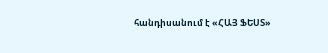հանդիսանում է «ՀԱՅ ՖԵՍՏ»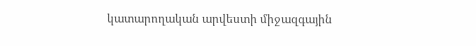կատարողական արվեստի միջազգային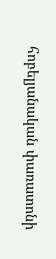հոբելյանական փառատոնի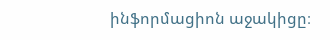ինֆորմացիոն աջակիցը։